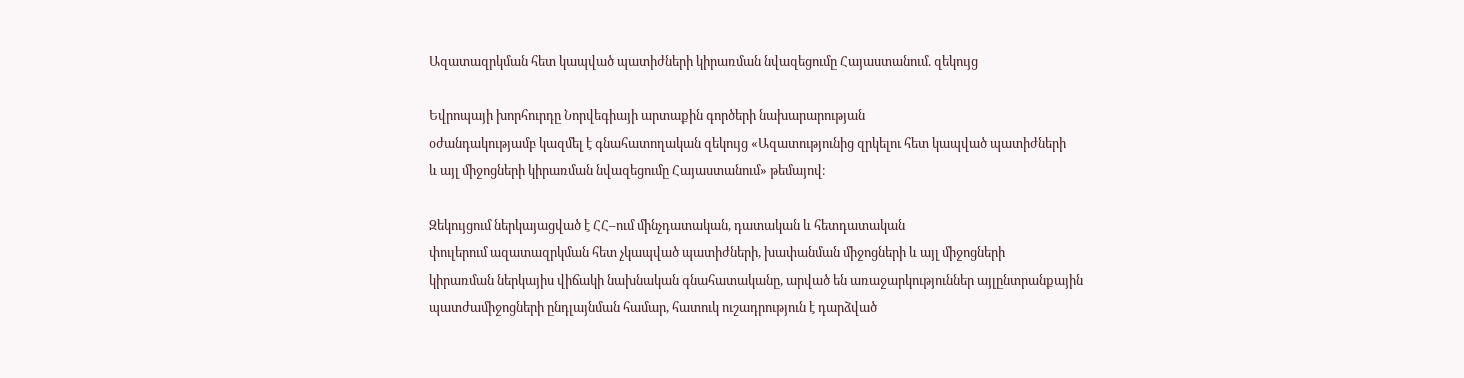Ազատազրկման հետ կապված պատիժների կիրառման նվազեցումը Հայաստանում. զեկույց

Եվրոպայի խորհուրդը Նորվեգիայի արտաքին գործերի նախարարության
օժանդակությամբ կազմել է գնահատողական զեկույց «Ազատությունից զրկելու հետ կապված պատիժների
և այլ միջոցների կիրառման նվազեցումը Հայաստանում» թեմայով։

Զեկույցում ներկայացված է ՀՀ–ում մինչդատական, դատական և հետդատական
փուլերում ազատազրկման հետ չկապված պատիժների, խափանման միջոցների և այլ միջոցների
կիրառման ներկայիս վիճակի նախնական գնահատականը, արված են առաջարկություններ այլընտրանքային
պատժամիջոցների ընդլայնման համար, հատուկ ուշադրություն է դարձված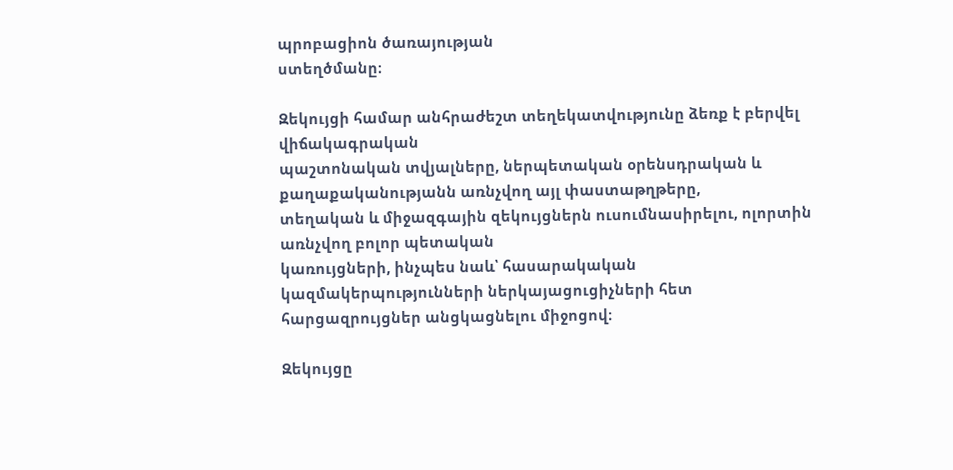պրոբացիոն ծառայության
ստեղծմանը։

Զեկույցի համար անհրաժեշտ տեղեկատվությունը ձեռք է բերվել վիճակագրական
պաշտոնական տվյալները, ներպետական օրենսդրական և քաղաքականությանն առնչվող այլ փաստաթղթերը,
տեղական և միջազգային զեկույցներն ուսումնասիրելու, ոլորտին առնչվող բոլոր պետական
կառույցների, ինչպես նաև՝ հասարակական կազմակերպությունների ներկայացուցիչների հետ
հարցազրույցներ անցկացնելու միջոցով։

Զեկույցը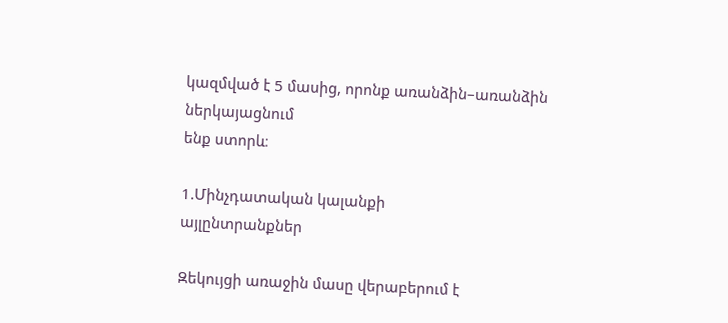կազմված է 5 մասից, որոնք առանձին–առանձին ներկայացնում
ենք ստորև։

1.Մինչդատական կալանքի
այլընտրանքներ

Զեկույցի առաջին մասը վերաբերում է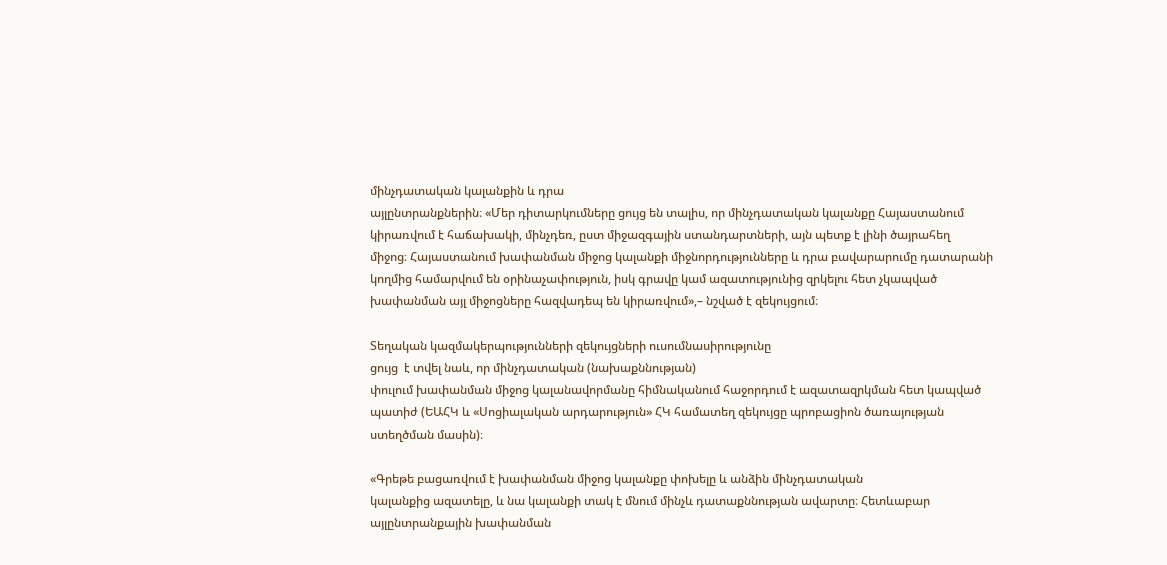մինչդատական կալանքին և դրա
այլընտրանքներին։ «Մեր դիտարկումները ցույց են տալիս, որ մինչդատական կալանքը Հայաստանում
կիրառվում է հաճախակի, մինչդեռ, ըստ միջազգային ստանդարտների, այն պետք է լինի ծայրահեղ
միջոց։ Հայաստանում խափանման միջոց կալանքի միջնորդությունները և դրա բավարարումը դատարանի
կողմից համարվում են օրինաչափություն, իսկ գրավը կամ ազատությունից զրկելու հետ չկապված
խափանման այլ միջոցները հազվադեպ են կիրառվում»,– նշված է զեկույցում։

Տեղական կազմակերպությունների զեկույցների ուսումնասիրությունը
ցույց  է տվել նաև, որ մինչդատական (նախաքննության)
փուլում խափանման միջոց կալանավորմանը հիմնականում հաջորդում է ազատազրկման հետ կապված
պատիժ (ԵԱՀԿ և «Սոցիալական արդարություն» ՀԿ համատեղ զեկույցը պրոբացիոն ծառայության
ստեղծման մասին)։

«Գրեթե բացառվում է խափանման միջոց կալանքը փոխելը և անձին մինչդատական
կալանքից ազատելը, և նա կալանքի տակ է մնում մինչև դատաքննության ավարտը։ Հետևաբար
այլընտրանքային խափանման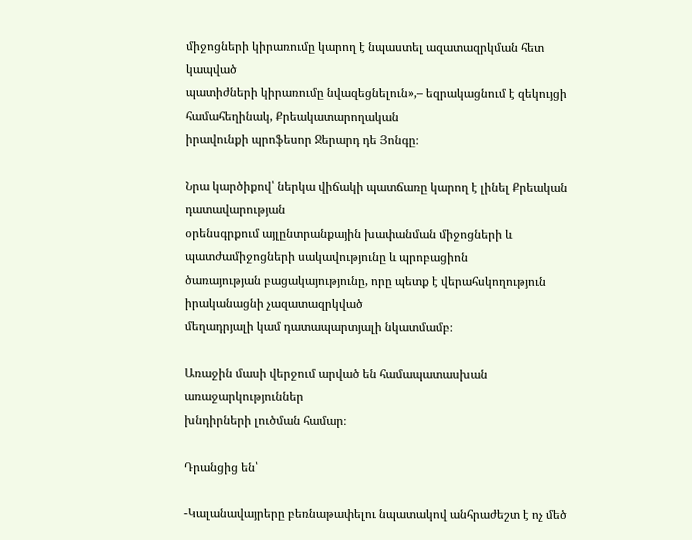միջոցների կիրառումը կարող է նպաստել ազատազրկման հետ կապված
պատիժների կիրառումը նվազեցնելուն»,– եզրակացնում է զեկույցի համահեղինակ, Քրեակատարողական
իրավունքի պրոֆեսոր Ջերարդ դե Յոնգը։

Նրա կարծիքով՝ ներկա վիճակի պատճառը կարող է լինել Քրեական դատավարության
օրենսգրքում այլընտրանքային խափանման միջոցների և պատժամիջոցների սակավությունը և պրոբացիոն
ծառայության բացակայությունը, որը պետք է վերահսկողություն իրականացնի չազատազրկված
մեղադրյալի կամ դատապարտյալի նկատմամբ։

Առաջին մասի վերջում արված են համապատասխան առաջարկություններ
խնդիրների լուծման համար։

Դրանցից են՝

-Կալանավայրերը բեռնաթափելու նպատակով անհրաժեշտ է ոչ մեծ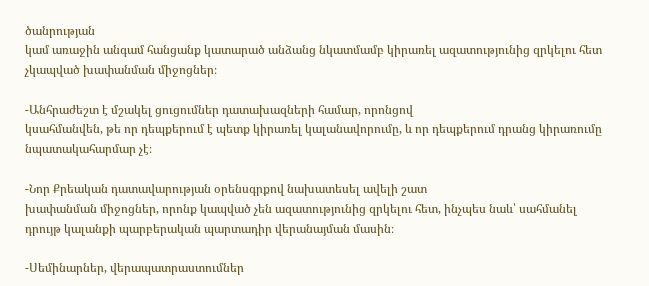ծանրության
կամ առաջին անգամ հանցանք կատարած անձանց նկատմամբ կիրառել ազատությունից զրկելու հետ
չկապված խափանման միջոցներ։

-Անհրաժեշտ է մշակել ցուցումներ դատախազների համար, որոնցով
կսահմանվեն, թե որ դեպքերում է պետք կիրառել կալանավորումը, և որ դեպքերում դրանց կիրառումը
նպատակահարմար չէ։

-Նոր Քրեական դատավարության օրենսգրքով նախատեսել ավելի շատ
խափանման միջոցներ, որոնք կապված չեն ազատությունից զրկելու հետ, ինչպես նաև՝ սահմանել
դրույթ կալանքի պարբերական պարտադիր վերանայման մասին։

-Սեմինարներ, վերապատրաստումներ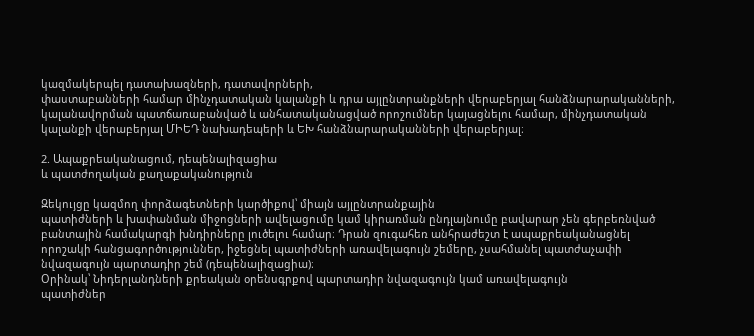կազմակերպել դատախազների, դատավորների,
փաստաբանների համար մինչդատական կալանքի և դրա այլընտրանքների վերաբերյալ հանձնարարականների,
կալանավորման պատճառաբանված և անհատականացված որոշումներ կայացնելու համար, մինչդատական
կալանքի վերաբերյալ ՄԻԵԴ նախադեպերի և ԵԽ հանձնարարականների վերաբերյալ։

2. Ապաքրեականացում, դեպենալիզացիա
և պատժողական քաղաքականություն

Զեկույցը կազմող փորձագետների կարծիքով՝ միայն այլընտրանքային
պատիժների և խափանման միջոցների ավելացումը կամ կիրառման ընդլայնումը բավարար չեն գերբեռնված
բանտային համակարգի խնդիրները լուծելու համար։ Դրան զուգահեռ անհրաժեշտ է ապաքրեականացնել
որոշակի հանցագործություններ, իջեցնել պատիժների առավելագույն շեմերը, չսահմանել պատժաչափի
նվազագույն պարտադիր շեմ (դեպենալիզացիա)։
Օրինակ՝ Նիդերլանդների քրեական օրենսգրքով պարտադիր նվազագույն կամ առավելագույն
պատիժներ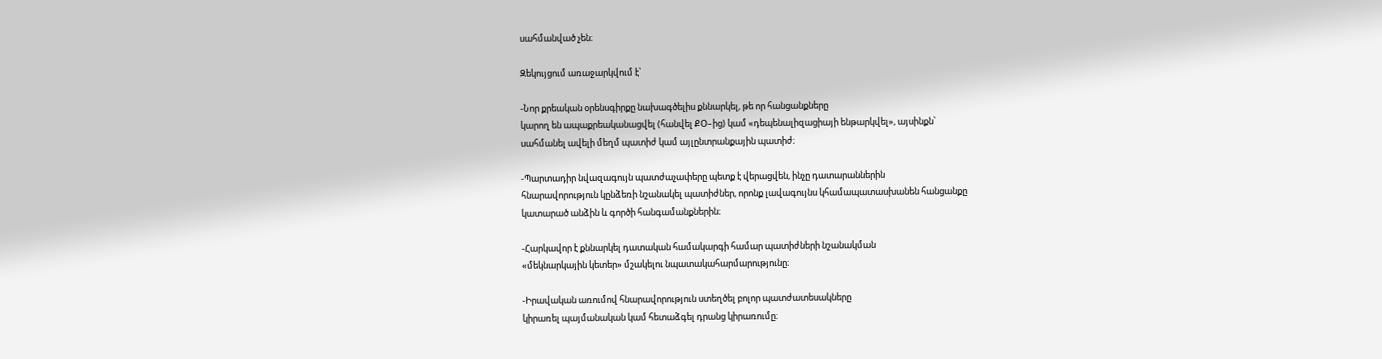սահմանված չեն։

Զեկույցում առաջարկվում է՝

-Նոր քրեական օրենսգիրքը նախագծելիս քննարկել, թե որ հանցանքները
կարող են ապաքրեականացվել (հանվել ՔՕ–ից) կամ «դեպենալիզացիայի ենթարկվել», այսինքն՝
սահմանել ավելի մեղմ պատիժ կամ այլընտրանքային պատիժ։

-Պարտադիր նվազագույն պատժաչափերը պետք է վերացվեն, ինչը դատարաններին
հնարավորություն կընձեռի նշանակել պատիժներ, որոնք լավագույնս կհամապատասխանեն հանցանքը
կատարած անձին և գործի հանգամանքներին։

-Հարկավոր է քննարկել դատական համակարգի համար պատիժների նշանակման
«մեկնարկային կետեր» մշակելու նպատակահարմարությունը։

-Իրավական առումով հնարավորություն ստեղծել բոլոր պատժատեսակները
կիրառել պայմանական կամ հետաձգել դրանց կիրառումը։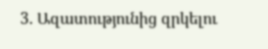3. Ազատությունից զրկելու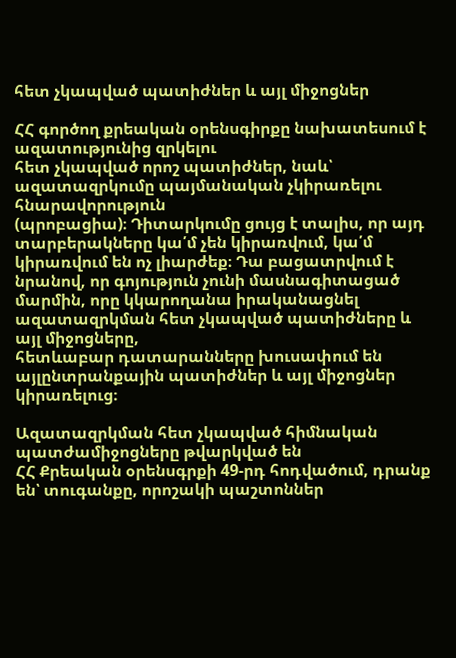հետ չկապված պատիժներ և այլ միջոցներ

ՀՀ գործող քրեական օրենսգիրքը նախատեսում է ազատությունից զրկելու
հետ չկապված որոշ պատիժներ, նաև՝ ազատազրկումը պայմանական չկիրառելու հնարավորություն
(պրոբացիա)։ Դիտարկումը ցույց է տալիս, որ այդ տարբերակները կա՛մ չեն կիրառվում, կա՛մ
կիրառվում են ոչ լիարժեք։ Դա բացատրվում է նրանով, որ գոյություն չունի մասնագիտացած
մարմին, որը կկարողանա իրականացնել ազատազրկման հետ չկապված պատիժները և այլ միջոցները,
հետևաբար դատարանները խուսափում են այլընտրանքային պատիժներ և այլ միջոցներ կիրառելուց։

Ազատազրկման հետ չկապված հիմնական պատժամիջոցները թվարկված են
ՀՀ Քրեական օրենսգրքի 49-րդ հոդվածում, դրանք են՝ տուգանքը, որոշակի պաշտոններ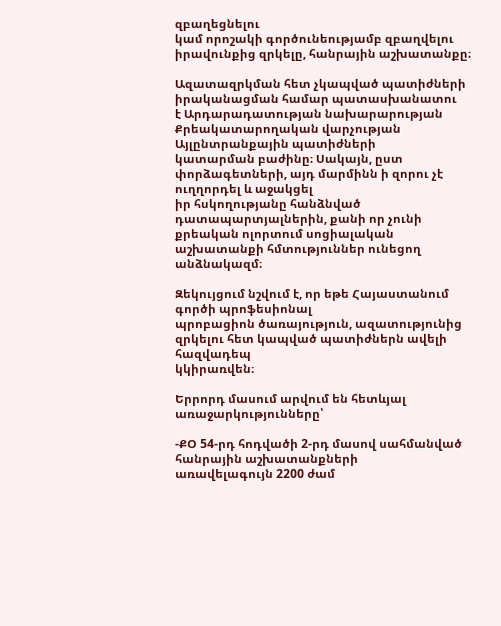զբաղեցնելու
կամ որոշակի գործունեությամբ զբաղվելու իրավունքից զրկելը, հանրային աշխատանքը։

Ազատազրկման հետ չկապված պատիժների իրականացման համար պատասխանատու
է Արդարադատության նախարարության Քրեակատարողական վարչության Այլընտրանքային պատիժների
կատարման բաժինը։ Սակայն, ըստ փորձագետների, այդ մարմինն ի զորու չէ ուղղորդել և աջակցել
իր հսկողությանը հանձնված դատապարտյալներին, քանի որ չունի քրեական ոլորտում սոցիալական
աշխատանքի հմտություններ ունեցող անձնակազմ։

Զեկույցում նշվում է, որ եթե Հայաստանում գործի պրոֆեսիոնալ
պրոբացիոն ծառայություն, ազատությունից զրկելու հետ կապված պատիժներն ավելի հազվադեպ
կկիրառվեն։

Երրորդ մասում արվում են հետևյալ առաջարկությունները՝

-ՔՕ 54-րդ հոդվածի 2-րդ մասով սահմանված հանրային աշխատանքների
առավելագույն 2200 ժամ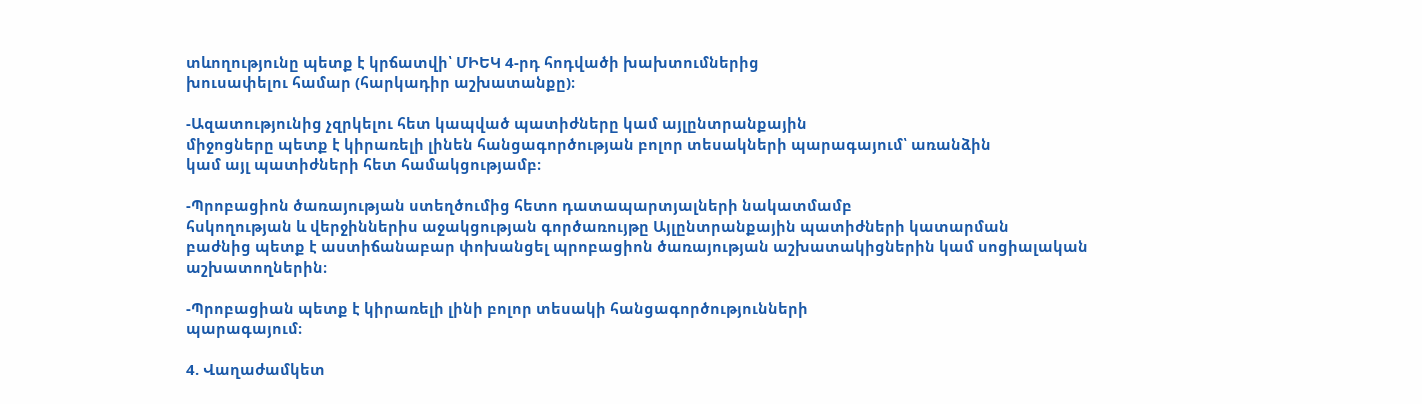տևողությունը պետք է կրճատվի՝ ՄԻԵԿ 4-րդ հոդվածի խախտումներից
խուսափելու համար (հարկադիր աշխատանքը)։

-Ազատությունից չզրկելու հետ կապված պատիժները կամ այլընտրանքային
միջոցները պետք է կիրառելի լինեն հանցագործության բոլոր տեսակների պարագայում՝ առանձին
կամ այլ պատիժների հետ համակցությամբ։

-Պրոբացիոն ծառայության ստեղծումից հետո դատապարտյալների նակատմամբ
հսկողության և վերջիններիս աջակցության գործառույթը Այլընտրանքային պատիժների կատարման
բաժնից պետք է աստիճանաբար փոխանցել պրոբացիոն ծառայության աշխատակիցներին կամ սոցիալական
աշխատողներին։

-Պրոբացիան պետք է կիրառելի լինի բոլոր տեսակի հանցագործությունների
պարագայում։

4. Վաղաժամկետ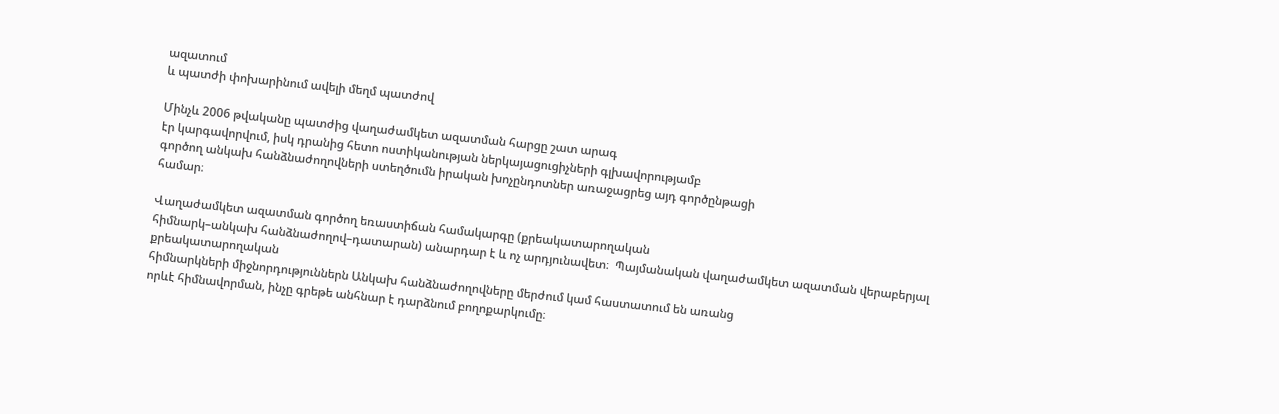ազատում
և պատժի փոխարինում ավելի մեղմ պատժով

Մինչև 2006 թվականը պատժից վաղաժամկետ ազատման հարցը շատ արագ
էր կարգավորվում, իսկ դրանից հետո ոստիկանության ներկայացուցիչների գլխավորությամբ
գործող անկախ հանձնաժողովների ստեղծումն իրական խոչընդոտներ առաջացրեց այդ գործընթացի
համար։

Վաղաժամկետ ազատման գործող եռաստիճան համակարգը (քրեակատարողական
հիմնարկ–անկախ հանձնաժողով–դատարան) անարդար է և ոչ արդյունավետ։  Պայմանական վաղաժամկետ ազատման վերաբերյալ քրեակատարողական
հիմնարկների միջնորդություններն Անկախ հանձնաժողովները մերժում կամ հաստատում են առանց
որևէ հիմնավորման, ինչը գրեթե անհնար է դարձնում բողոքարկումը։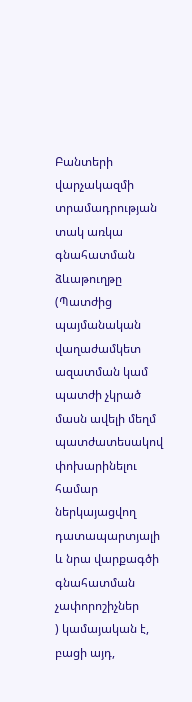Բանտերի վարչակազմի տրամադրության տակ առկա գնահատման ձևաթուղթը
(Պատժից պայմանական վաղաժամկետ ազատման կամ
պատժի չկրած մասն ավելի մեղմ պատժատեսակով փոխարինելու համար ներկայացվող դատապարտյալի
և նրա վարքագծի գնահատման չափորոշիչներ
) կամայական է, բացի այդ,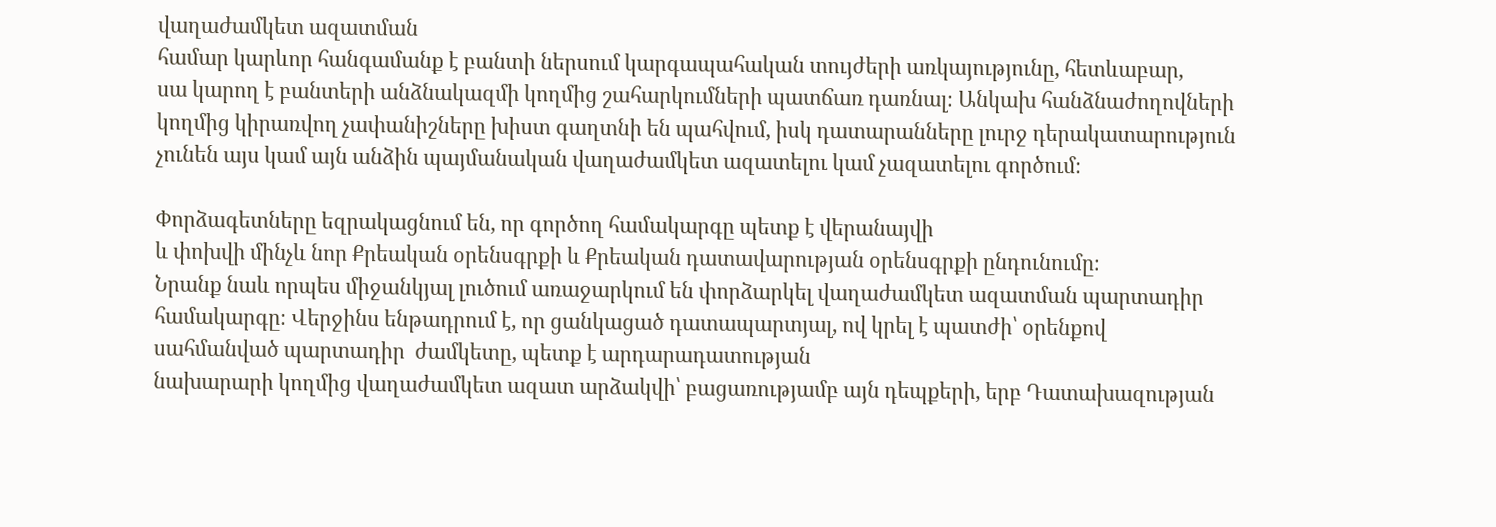վաղաժամկետ ազատման
համար կարևոր հանգամանք է բանտի ներսում կարգապահական տույժերի առկայությունը, հետևաբար,
սա կարող է բանտերի անձնակազմի կողմից շահարկումների պատճառ դառնալ։ Անկախ հանձնաժողովների
կողմից կիրառվող չափանիշները խիստ գաղտնի են պահվում, իսկ դատարանները լուրջ դերակատարություն
չունեն այս կամ այն անձին պայմանական վաղաժամկետ ազատելու կամ չազատելու գործում։

Փորձագետները եզրակացնում են, որ գործող համակարգը պետք է վերանայվի
և փոխվի մինչև նոր Քրեական օրենսգրքի և Քրեական դատավարության օրենսգրքի ընդունումը։
Նրանք նաև որպես միջանկյալ լուծում առաջարկում են փորձարկել վաղաժամկետ ազատման պարտադիր
համակարգը։ Վերջինս ենթադրում է, որ ցանկացած դատապարտյալ, ով կրել է պատժի՝ օրենքով
սահմանված պարտադիր  ժամկետը, պետք է արդարադատության
նախարարի կողմից վաղաժամկետ ազատ արձակվի՝ բացառությամբ այն դեպքերի, երբ Դատախազության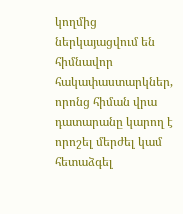կողմից ներկայացվում են հիմնավոր հակափաստարկներ, որոնց հիման վրա դատարանը կարող է
որոշել մերժել կամ հետաձգել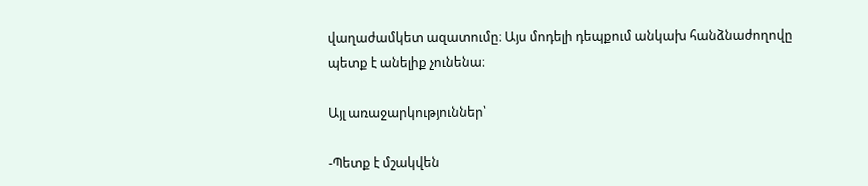վաղաժամկետ ազատումը։ Այս մոդելի դեպքում անկախ հանձնաժողովը
պետք է անելիք չունենա։

Այլ առաջարկություններ՝

-Պետք է մշակվեն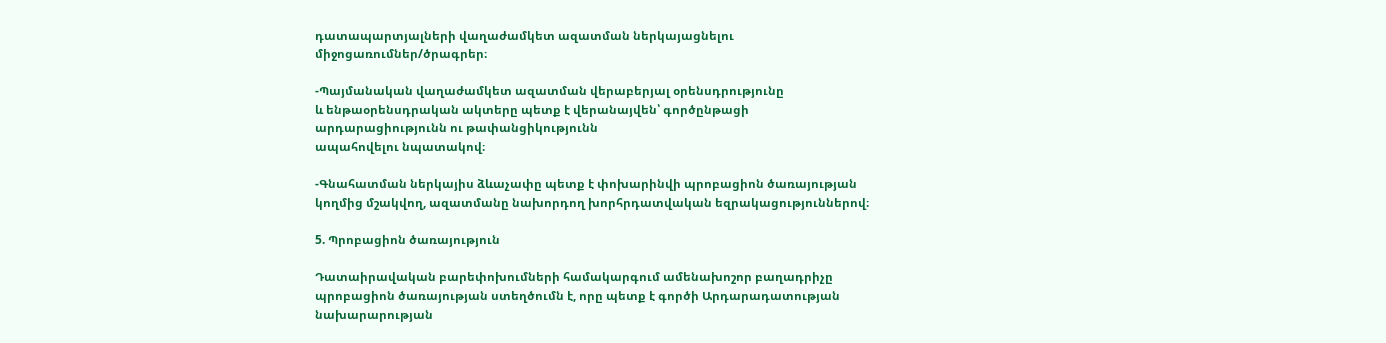դատապարտյալների վաղաժամկետ ազատման ներկայացնելու
միջոցառումներ/ծրագրեր։

-Պայմանական վաղաժամկետ ազատման վերաբերյալ օրենսդրությունը
և ենթաօրենսդրական ակտերը պետք է վերանայվեն՝ գործընթացի արդարացիությունն ու թափանցիկությունն
ապահովելու նպատակով։

-Գնահատման ներկայիս ձևաչափը պետք է փոխարինվի պրոբացիոն ծառայության
կողմից մշակվող, ազատմանը նախորդող խորհրդատվական եզրակացություններով։

5. Պրոբացիոն ծառայություն

Դատաիրավական բարեփոխումների համակարգում ամենախոշոր բաղադրիչը
պրոբացիոն ծառայության ստեղծումն է, որը պետք է գործի Արդարադատության նախարարության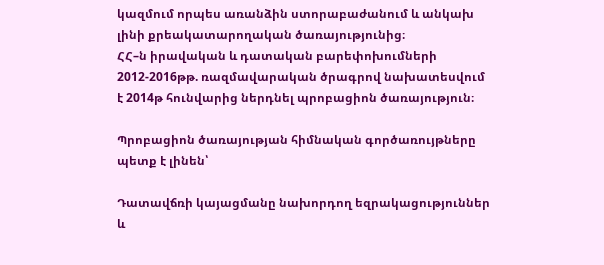կազմում որպես առանձին ստորաբաժանում և անկախ լինի քրեակատարողական ծառայությունից։
ՀՀ–ն իրավական և դատական բարեփոխումների 2012-2016թթ. ռազմավարական ծրագրով նախատեսվում
է 2014թ հունվարից ներդնել պրոբացիոն ծառայություն։

Պրոբացիոն ծառայության հիմնական գործառույթները պետք է լինեն՝

Դատավճռի կայացմանը նախորդող եզրակացություններ և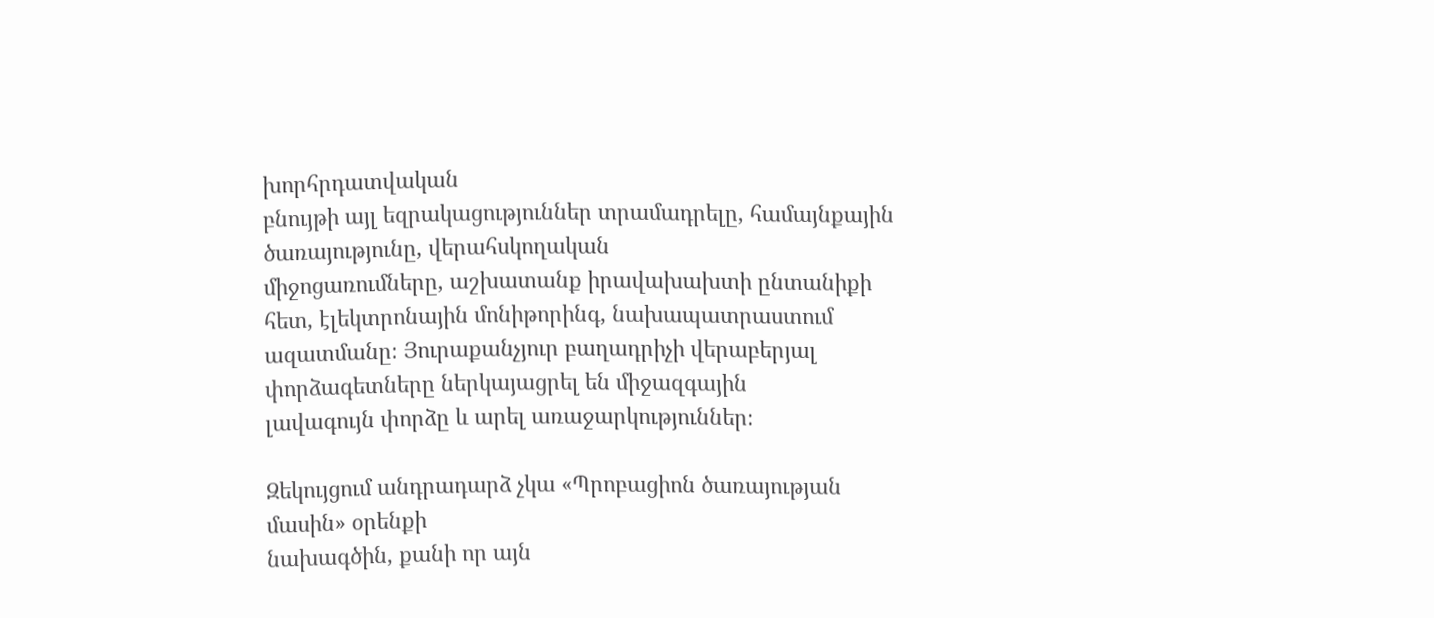խորհրդատվական
բնույթի այլ եզրակացություններ տրամադրելը, համայնքային ծառայությունը, վերահսկողական
միջոցառումները, աշխատանք իրավախախտի ընտանիքի հետ, էլեկտրոնային մոնիթորինգ, նախապատրաստում
ազատմանը։ Յուրաքանչյուր բաղադրիչի վերաբերյալ փորձագետները ներկայացրել են միջազգային
լավագույն փորձը և արել առաջարկություններ։

Զեկույցում անդրադարձ չկա «Պրոբացիոն ծառայության մասին» օրենքի
նախագծին, քանի որ այն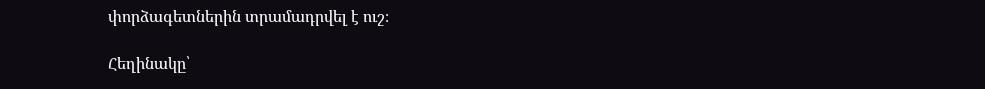փորձագետներին տրամադրվել է ուշ։

Հեղինակը՝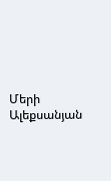Մերի Ալեքսանյան